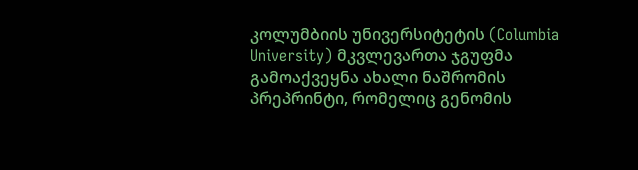კოლუმბიის უნივერსიტეტის (Columbia University) მკვლევართა ჯგუფმა გამოაქვეყნა ახალი ნაშრომის პრეპრინტი, რომელიც გენომის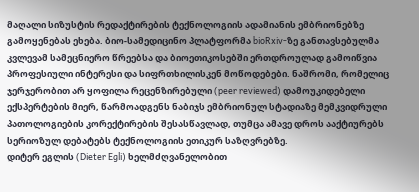მაღალი სიზუსტის რედაქტირების ტექნოლოგიის ადამიანის ემბრიონებზე გამოყენებას ეხება. ბიო-სამედიცინო პლატფორმა bioRxiv-ზე განთავსებულმა კვლევამ სამეცნიერო წრეებსა და ბიოეთიკოსებში ერთდროულად გამოიწვია პროფესიული ინტერესი და სიფრთხილისკენ მოწოდებები. ნაშრომი, რომელიც ჯერჯერობით არ ყოფილა რეცენზირებული (peer reviewed) დამოუკიდებელი ექსპერტების მიერ, წარმოადგენს ნაბიჯს ემბრიონულ სტადიაზე მემკვიდრული პათოლოგიების კორექტირების შესასწავლად, თუმცა ამავე დროს ააქტიურებს სერიოზულ დებატებს ტექნოლოგიის ეთიკურ საზღვრებზე.
დიტერ ეგლის (Dieter Egli) ხელმძღვანელობით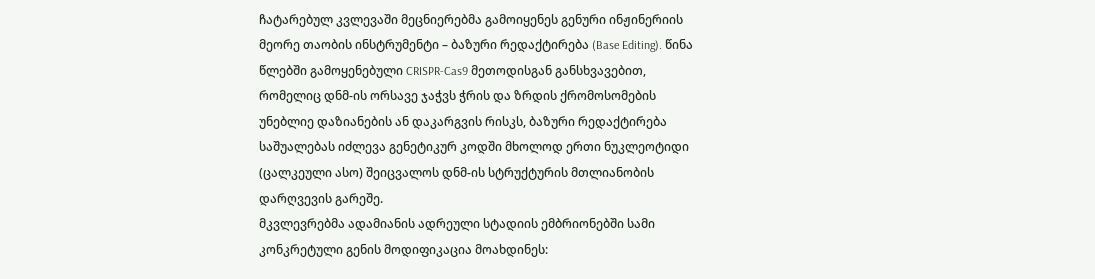ჩატარებულ კვლევაში მეცნიერებმა გამოიყენეს გენური ინჟინერიის მეორე თაობის ინსტრუმენტი – ბაზური რედაქტირება (Base Editing). წინა წლებში გამოყენებული CRISPR-Cas9 მეთოდისგან განსხვავებით, რომელიც დნმ-ის ორსავე ჯაჭვს ჭრის და ზრდის ქრომოსომების უნებლიე დაზიანების ან დაკარგვის რისკს, ბაზური რედაქტირება საშუალებას იძლევა გენეტიკურ კოდში მხოლოდ ერთი ნუკლეოტიდი (ცალკეული ასო) შეიცვალოს დნმ-ის სტრუქტურის მთლიანობის დარღვევის გარეშე.
მკვლევრებმა ადამიანის ადრეული სტადიის ემბრიონებში სამი კონკრეტული გენის მოდიფიკაცია მოახდინეს: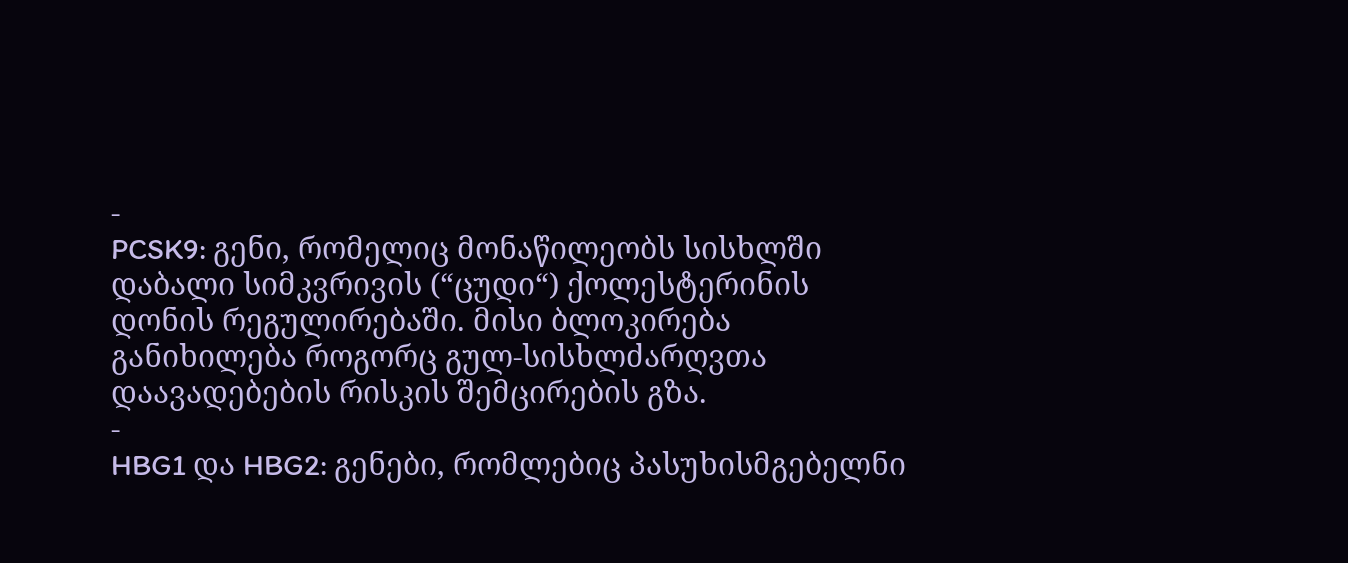-
PCSK9: გენი, რომელიც მონაწილეობს სისხლში დაბალი სიმკვრივის (“ცუდი“) ქოლესტერინის დონის რეგულირებაში. მისი ბლოკირება განიხილება როგორც გულ-სისხლძარღვთა დაავადებების რისკის შემცირების გზა.
-
HBG1 და HBG2: გენები, რომლებიც პასუხისმგებელნი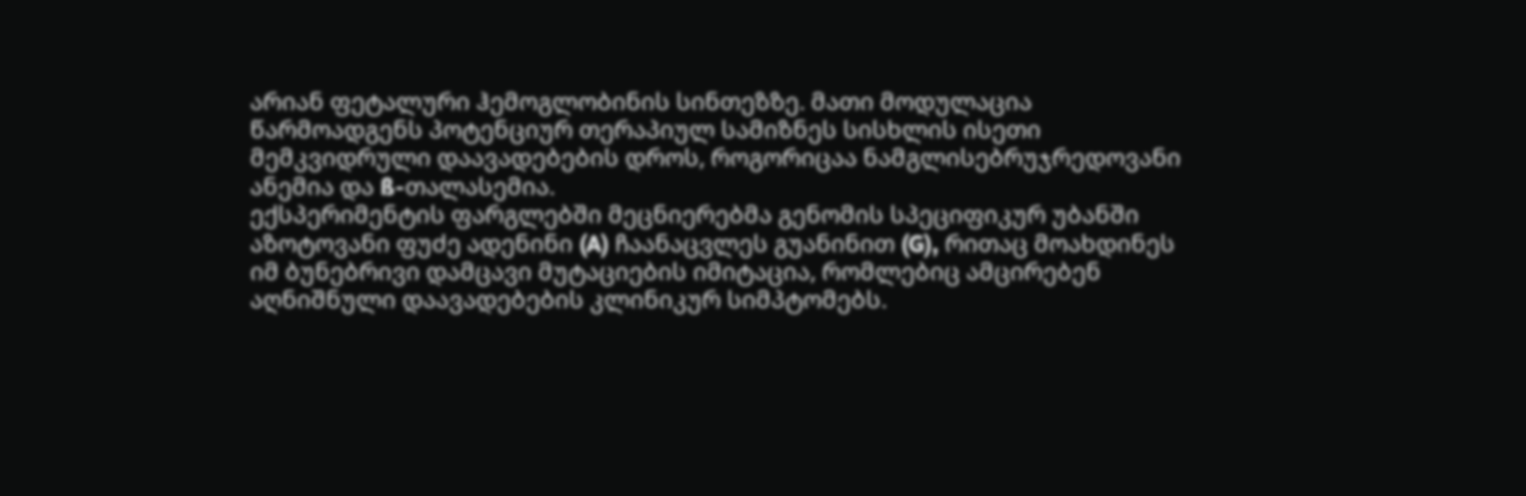არიან ფეტალური ჰემოგლობინის სინთეზზე. მათი მოდულაცია წარმოადგენს პოტენციურ თერაპიულ სამიზნეს სისხლის ისეთი მემკვიდრული დაავადებების დროს, როგორიცაა ნამგლისებრუჯრედოვანი ანემია და ß-თალასემია.
ექსპერიმენტის ფარგლებში მეცნიერებმა გენომის სპეციფიკურ უბანში აზოტოვანი ფუძე ადენინი (A) ჩაანაცვლეს გუანინით (G), რითაც მოახდინეს იმ ბუნებრივი დამცავი მუტაციების იმიტაცია, რომლებიც ამცირებენ აღნიშნული დაავადებების კლინიკურ სიმპტომებს.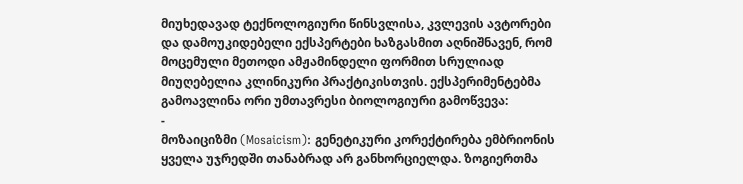მიუხედავად ტექნოლოგიური წინსვლისა, კვლევის ავტორები და დამოუკიდებელი ექსპერტები ხაზგასმით აღნიშნავენ, რომ მოცემული მეთოდი ამჟამინდელი ფორმით სრულიად მიუღებელია კლინიკური პრაქტიკისთვის. ექსპერიმენტებმა გამოავლინა ორი უმთავრესი ბიოლოგიური გამოწვევა:
-
მოზაიციზმი (Mosaicism): გენეტიკური კორექტირება ემბრიონის ყველა უჯრედში თანაბრად არ განხორციელდა. ზოგიერთმა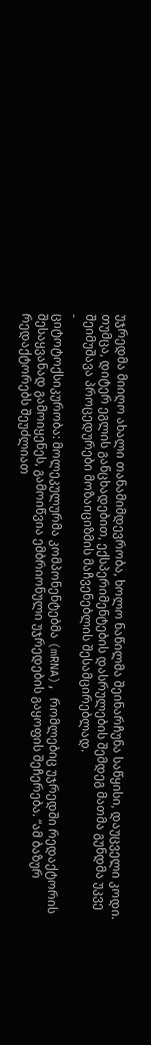უჯრედმა მიიღო ახალი თანამიმდევრობა, ხოლო ნაწილმა შეინარჩუნა საწყისი, დაუცველი კოდი. თუმცა, დიტერ ეგლის განცხადებით, ექსპერიმენტების დასრულების შემდეგ მათმა გუნდმა უკვე შეიმუშავა პროცედურები მოზაიციზმის მაჩვენებლის შესამცირებლად.
-
ციტოტოქსიკურობა: მოლეკულურმა კომპონენტებმა (mRNA), რომლებიც უჯრედში რედაქტორის შესაყვანად გამოიყენეს, გამოიწვია ემბრიონული უჯრედების გაყოფის შეჩერება. “ამ ბაზურ რედაქტორებს შეუძლიათ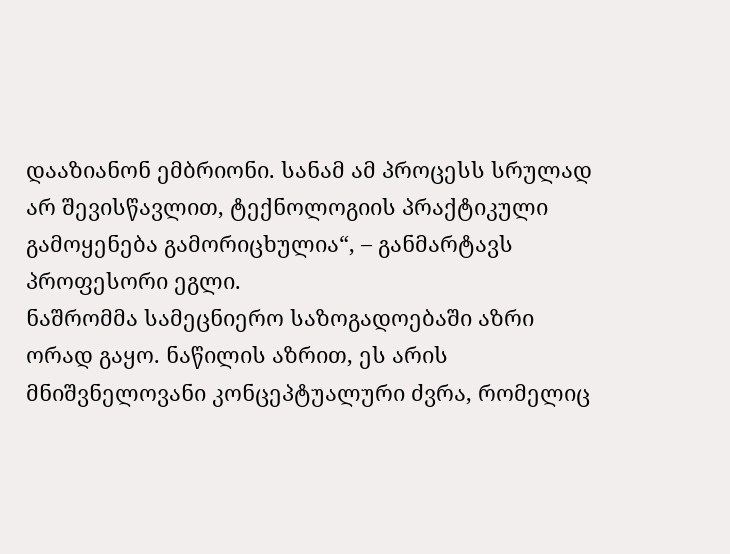დააზიანონ ემბრიონი. სანამ ამ პროცესს სრულად არ შევისწავლით, ტექნოლოგიის პრაქტიკული გამოყენება გამორიცხულია“, – განმარტავს პროფესორი ეგლი.
ნაშრომმა სამეცნიერო საზოგადოებაში აზრი ორად გაყო. ნაწილის აზრით, ეს არის მნიშვნელოვანი კონცეპტუალური ძვრა, რომელიც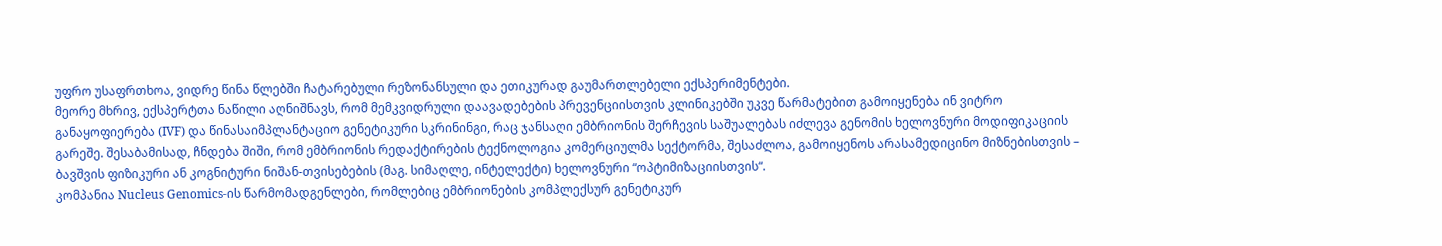უფრო უსაფრთხოა, ვიდრე წინა წლებში ჩატარებული რეზონანსული და ეთიკურად გაუმართლებელი ექსპერიმენტები.
მეორე მხრივ, ექსპერტთა ნაწილი აღნიშნავს, რომ მემკვიდრული დაავადებების პრევენციისთვის კლინიკებში უკვე წარმატებით გამოიყენება ინ ვიტრო განაყოფიერება (IVF) და წინასაიმპლანტაციო გენეტიკური სკრინინგი, რაც ჯანსაღი ემბრიონის შერჩევის საშუალებას იძლევა გენომის ხელოვნური მოდიფიკაციის გარეშე. შესაბამისად, ჩნდება შიში, რომ ემბრიონის რედაქტირების ტექნოლოგია კომერციულმა სექტორმა, შესაძლოა, გამოიყენოს არასამედიცინო მიზნებისთვის – ბავშვის ფიზიკური ან კოგნიტური ნიშან-თვისებების (მაგ. სიმაღლე, ინტელექტი) ხელოვნური “ოპტიმიზაციისთვის“.
კომპანია Nucleus Genomics-ის წარმომადგენლები, რომლებიც ემბრიონების კომპლექსურ გენეტიკურ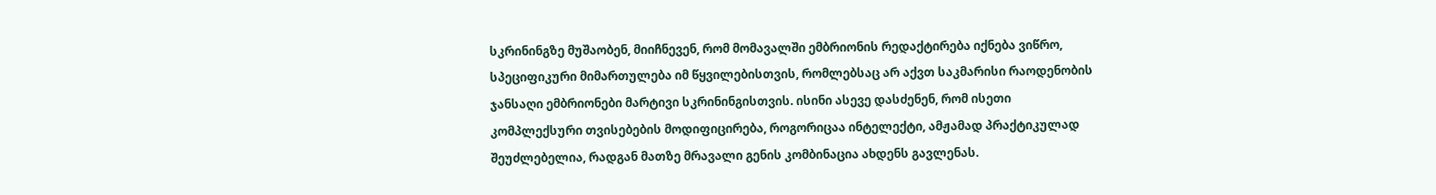სკრინინგზე მუშაობენ, მიიჩნევენ, რომ მომავალში ემბრიონის რედაქტირება იქნება ვიწრო, სპეციფიკური მიმართულება იმ წყვილებისთვის, რომლებსაც არ აქვთ საკმარისი რაოდენობის ჯანსაღი ემბრიონები მარტივი სკრინინგისთვის. ისინი ასევე დასძენენ, რომ ისეთი კომპლექსური თვისებების მოდიფიცირება, როგორიცაა ინტელექტი, ამჟამად პრაქტიკულად შეუძლებელია, რადგან მათზე მრავალი გენის კომბინაცია ახდენს გავლენას.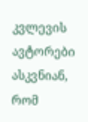კვლევის ავტორები ასკვნიან, რომ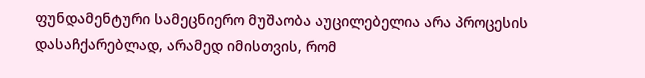ფუნდამენტური სამეცნიერო მუშაობა აუცილებელია არა პროცესის დასაჩქარებლად, არამედ იმისთვის, რომ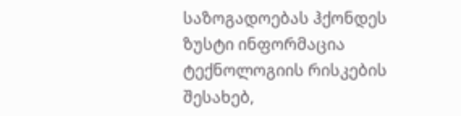საზოგადოებას ჰქონდეს ზუსტი ინფორმაცია ტექნოლოგიის რისკების შესახებ,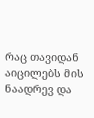რაც თავიდან აიცილებს მის ნაადრევ და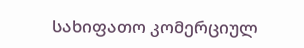სახიფათო კომერციულ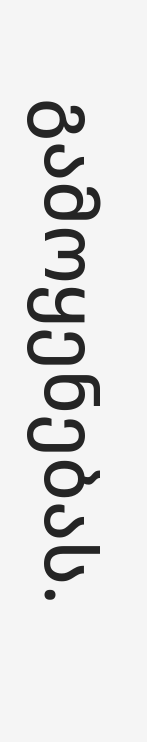გამოყენებას.